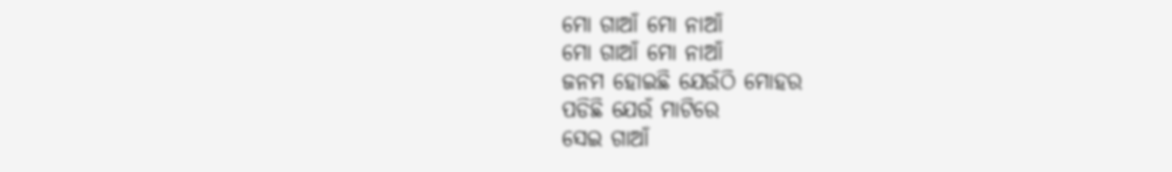ମୋ ଗାଆଁ ମୋ ନାଆଁ
ମୋ ଗାଆଁ ମୋ ନାଆଁ
ଜନମ ହୋଇଛି ଯେଉଁଠି ମୋହର
ପଡିଛି ଯେଉଁ ମାଟିରେ
ସେଇ ଗାଆଁ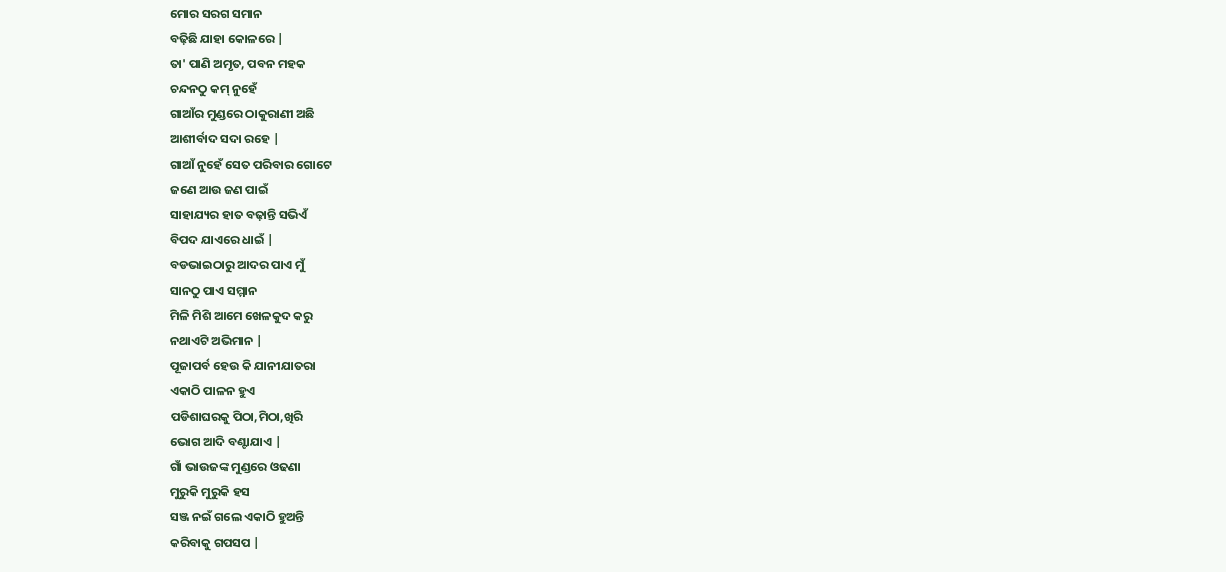ମୋର ସରଗ ସମାନ
ବଢ଼ିଛି ଯାହା କୋଳରେ |
ତା' ପାଣି ଅମୃତ, ପବନ ମହକ
ଚନ୍ଦନଠୁ କମ୍ ନୁହେଁ
ଗାଆଁର ମୁଣ୍ଡରେ ଠାକୁରାଣୀ ଅଛି
ଆଶୀର୍ବାଦ ସଦା ରହେ |
ଗାଆଁ ନୁହେଁ ସେତ ପରିବାର ଗୋଟେ
ଜଣେ ଆଉ ଜଣ ପାଇଁ
ସାହାଯ୍ୟର ହାତ ବଢ଼ାନ୍ତି ସଭିଏଁ
ବିପଦ ଯାଏରେ ଧାଇଁ |
ବଡଭାଇଠାରୁ ଆଦର ପାଏ ମୁଁ
ସାନଠୁ ପାଏ ସମ୍ମାନ
ମିଳି ମିଶି ଆମେ ଖେଳକୁଦ କରୁ
ନଥାଏଟି ଅଭିମାନ |
ପୂଜାପର୍ବ ହେଉ କି ଯାନୀଯାତରା
ଏକାଠି ପାଳନ ହୁଏ
ପଡିଶାଘରକୁ ପିଠା,ମିଠା,ଖିରି
ଭୋଗ ଆଦି ବଣ୍ଟାଯାଏ |
ଗାଁ ଭାଉଜଙ୍କ ମୁଣ୍ଡରେ ଓଢଣା
ମୁରୁକି ମୁରୁକି ହସ
ସଞ୍ଜ ନଇଁ ଗଲେ ଏକାଠି ହୁଅନ୍ତି
କରିବାକୁ ଗପସପ |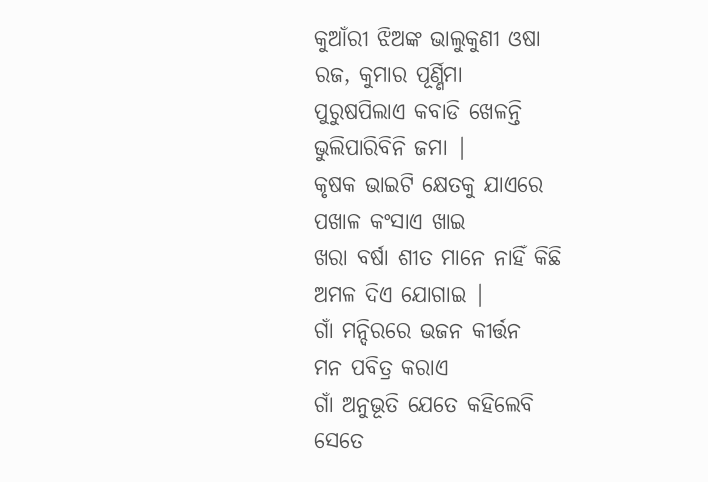କୁଆଁରୀ ଝିଅଙ୍କ ଭାଲୁକୁଣୀ ଓଷା
ରଜ, କୁମାର ପୂର୍ଣ୍ଣିମା
ପୁରୁଷପିଲାଏ କବାଡି ଖେଳନ୍ତି
ଭୁଲିପାରିବିନି ଜମା |
କୃଷକ ଭାଇଟି କ୍ଷେତକୁ ଯାଏରେ
ପଖାଳ କଂସାଏ ଖାଇ
ଖରା ବର୍ଷା ଶୀତ ମାନେ ନାହିଁ କିଛି
ଅମଳ ଦିଏ ଯୋଗାଇ |
ଗାଁ ମନ୍ଦିରରେ ଭଜନ କୀର୍ତ୍ତନ
ମନ ପବିତ୍ର କରାଏ
ଗାଁ ଅନୁଭୂତି ଯେତେ କହିଲେବି
ସେତେ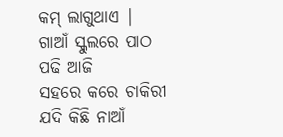କମ୍ ଲାଗୁଥାଏ |
ଗାଆଁ ସ୍କୁଲରେ ପାଠ ପଢି ଆଜି
ସହରେ କରେ ଚାକିରୀ
ଯଦି କିଛି ନାଆଁ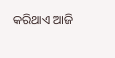କରିଥାଏ ଆଜି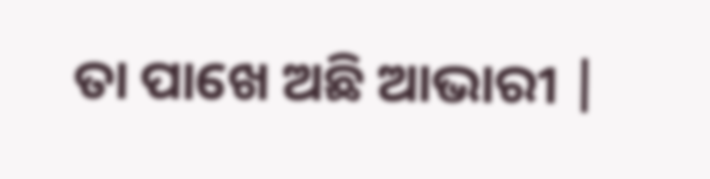ତା ପାଖେ ଅଛି ଆଭାରୀ |